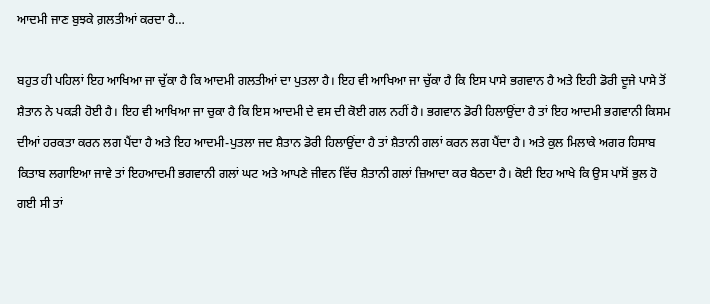ਆਦਮੀ ਜਾਣ ਬੁਝਕੇ ਗ਼ਲਤੀਆਂ ਕਰਦਾ ਹੈ…

ਬਹੁਤ ਹੀ ਪਹਿਲਾਂ ਇਹ ਆਖਿਆ ਜਾ ਚੁੱਕਾ ਹੈ ਕਿ ਆਦਮੀ ਗਲਤੀਆਂ ਦਾ ਪੁਤਲਾ ਹੈ। ਇਹ ਵੀ ਆਖਿਆ ਜਾ ਚੁੱਕਾ ਹੈ ਕਿ ਇਸ ਪਾਸੇ ਭਗਵਾਨ ਹੈ ਅਤੇ ਇਹੀ ਡੋਰੀ ਦੂਜੇ ਪਾਸੇ ਤੋਂ ਸ਼ੈਤਾਨ ਨੇ ਪਕੜੀ ਹੋਈ ਹੈ। ਇਹ ਵੀ ਆਖਿਆ ਜਾ ਚੁਕਾ ਹੈ ਕਿ ਇਸ ਆਦਮੀ ਦੇ ਵਸ ਦੀ ਕੋਈ ਗਲ ਨਹੀਂ ਹੈ। ਭਗਵਾਨ ਡੋਰੀ ਹਿਲਾਉਂਦਾ ਹੈ ਤਾਂ ਇਹ ਆਦਮੀ ਭਗਵਾਨੀ ਕਿਸਮ ਦੀਆਂ ਹਰਕਤਾ ਕਰਨ ਲਗ ਪੈਂਦਾ ਹੈ ਅਤੇ ਇਹ ਆਦਮੀ-ਪੁਤਲਾ ਜਦ ਸ਼ੈਤਾਨ ਡੋਰੀ ਹਿਲਾਉਂਦਾ ਹੈ ਤਾਂ ਸ਼ੈਤਾਨੀ ਗਲਾਂ ਕਰਨ ਲਗ ਪੈਂਦਾ ਹੈ। ਅਤੇ ਕੁਲ ਮਿਲਾਕੇ ਅਗਰ ਹਿਸਾਬ ਕਿਤਾਬ ਲਗਾਇਆ ਜਾਵੇ ਤਾਂ ਇਹਆਦਮੀ ਭਗਵਾਨੀ ਗਲਾਂ ਘਟ ਅਤੇ ਆਪਣੇ ਜੀਵਨ ਵਿੱਚ ਸ਼ੈਤਾਨੀ ਗਲਾਂ ਜ਼ਿਆਦਾ ਕਰ ਬੈਠਦਾ ਹੈ। ਕੋਈ ਇਹ ਆਖੇ ਕਿ ਉਸ ਪਾਸੋਂ ਭੁਲ ਹੋ ਗਈ ਸੀ ਤਾਂ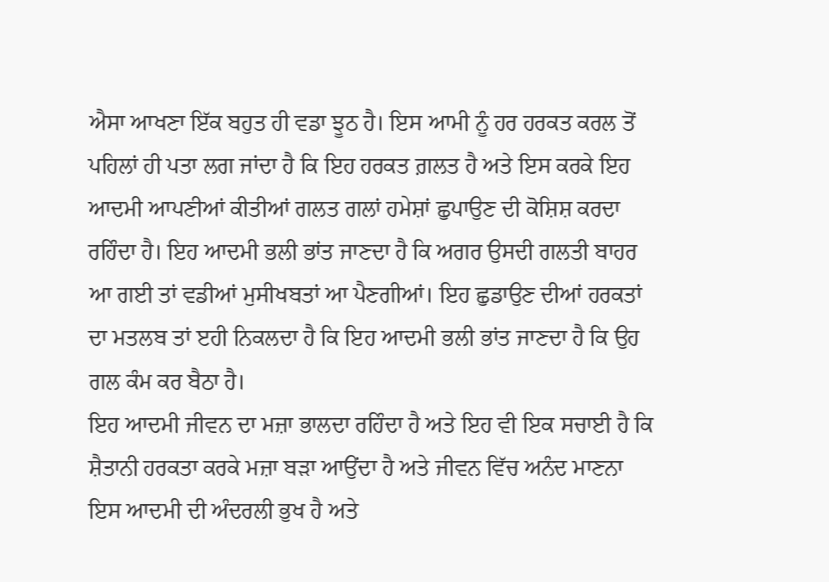ਐਸਾ ਆਖਣਾ ਇੱਕ ਬਹੁਤ ਹੀ ਵਡਾ ਝੂਠ ਹੈ। ਇਸ ਆਮੀ ਨੂੰ ਹਰ ਹਰਕਤ ਕਰਲ ਤੋਂ ਪਹਿਲਾਂ ਹੀ ਪਤਾ ਲਗ ਜਾਂਦਾ ਹੈ ਕਿ ਇਹ ਹਰਕਤ ਗ਼ਲਤ ਹੈ ਅਤੇ ਇਸ ਕਰਕੇ ਇਹ ਆਦਮੀ ਆਪਣੀਆਂ ਕੀਤੀਆਂ ਗਲਤ ਗਲਾਂ ਹਮੇਸ਼ਾਂ ਛੁਪਾਉਣ ਦੀ ਕੋਸ਼ਿਸ਼ ਕਰਦਾ ਰਹਿੰਦਾ ਹੈ। ਇਹ ਆਦਮੀ ਭਲੀ ਭਾਂਤ ਜਾਣਦਾ ਹੈ ਕਿ ਅਗਰ ਉਸਦੀ ਗਲਤੀ ਬਾਹਰ ਆ ਗਈ ਤਾਂ ਵਡੀਆਂ ਮੁਸੀਖਬਤਾਂ ਆ ਪੈਣਗੀਆਂ। ਇਹ ਛੁਡਾਉਣ ਦੀਆਂ ਹਰਕਤਾਂ ਦਾ ਮਤਲਬ ਤਾਂ ੲਹੀ ਨਿਕਲਦਾ ਹੈ ਕਿ ਇਹ ਆਦਮੀ ਭਲੀ ਭਾਂਤ ਜਾਣਦਾ ਹੈ ਕਿ ਉਹ ਗਲ ਕੰਮ ਕਰ ਬੈਠਾ ਹੈ।
ਇਹ ਆਦਮੀ ਜੀਵਨ ਦਾ ਮਜ਼ਾ ਭਾਲਦਾ ਰਹਿੰਦਾ ਹੈ ਅਤੇ ਇਹ ਵੀ ਇਕ ਸਚਾਈ ਹੈ ਕਿ ਸ਼ੈਤਾਨੀ ਹਰਕਤਾ ਕਰਕੇ ਮਜ਼ਾ ਬੜਾ ਆਉਂਦਾ ਹੈ ਅਤੇ ਜੀਵਨ ਵਿੱਚ ਅਨੰਦ ਮਾਣਨਾ ਇਸ ਆਦਮੀ ਦੀ ਅੰਦਰਲੀ ਭੁਖ ਹੈ ਅਤੇ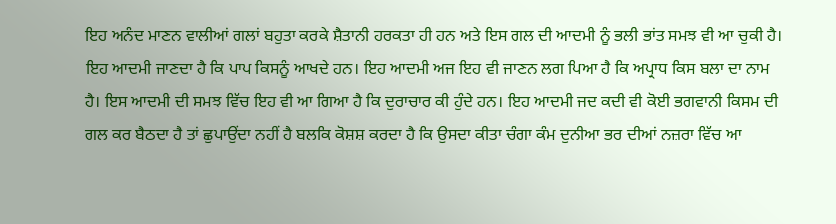ਇਹ ਅਨੰਦ ਮਾਣਨ ਵਾਲੀਆਂ ਗਲਾਂ ਬਹੁਤਾ ਕਰਕੇ ਸ਼ੈਤਾਨੀ ਹਰਕਤਾ ਹੀ ਹਨ ਅਤੇ ਇਸ ਗਲ ਦੀ ਆਦਮੀ ਨੂੰ ਭਲੀ ਭਾਂਤ ਸਮਝ ਵੀ ਆ ਚੁਕੀ ਹੈ। ਇਹ ਆਦਮੀ ਜਾਣਦਾ ਹੈ ਕਿ ਪਾਪ ਕਿਸਨੂੰ ਆਖਦੇ ਹਨ। ਇਹ ਆਦਮੀ ਅਜ ਇਹ ਵੀ ਜਾਣਨ ਲਗ ਪਿਆ ਹੈ ਕਿ ਅਪ੍ਰਾਧ ਕਿਸ ਬਲਾ ਦਾ ਨਾਮ ਹੈ। ਇਸ ਆਦਮੀ ਦੀ ਸਮਝ ਵਿੱਚ ਇਹ ਵੀ ਆ ਗਿਆ ਹੈ ਕਿ ਦੁਰਾਚਾਰ ਕੀ ਹੁੰਦੇ ਹਨ। ਇਹ ਆਦਮੀ ਜਦ ਕਦੀ ਵੀ ਕੋਈ ਭਗਵਾਨੀ ਕਿਸਮ ਦੀ ਗਲ ਕਰ ਬੈਠਦਾ ਹੈ ਤਾਂ ਛੁਪਾਉਂਦਾ ਨਹੀਂ ਹੈ ਬਲਕਿ ਕੋਸ਼ਸ਼ ਕਰਦਾ ਹੈ ਕਿ ਉਸਦਾ ਕੀਤਾ ਚੰਗਾ ਕੰਮ ਦੁਨੀਆ ਭਰ ਦੀਆਂ ਨਜ਼ਰਾ ਵਿੱਚ ਆ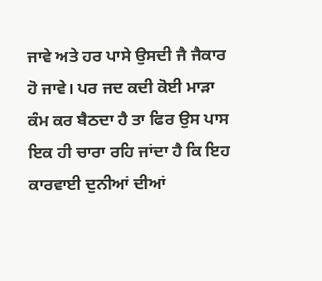ਜਾਵੇ ਅਤੇ ਹਰ ਪਾਸੇ ਉਸਦੀ ਜੈ ਜੈਕਾਰ ਹੋ ਜਾਵੇ। ਪਰ ਜਦ ਕਦੀ ਕੋਈ ਮਾੜਾ ਕੰਮ ਕਰ ਬੈਠਦਾ ਹੈ ਤਾ ਫਿਰ ਉਸ ਪਾਸ ਇਕ ਹੀ ਚਾਰਾ ਰਹਿ ਜਾਂਦਾ ਹੈ ਕਿ ਇਹ ਕਾਰਵਾਈ ਦੁਨੀਆਂ ਦੀਆਂ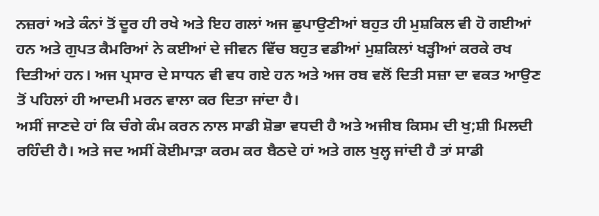ਨਜ਼ਰਾਂ ਅਤੇ ਕੰਨਾਂ ਤੋਂ ਦੂਰ ਹੀ ਰਖੇ ਅਤੇ ਇਹ ਗਲਾਂ ਅਜ ਛੁਪਾਉਣੀਆਂ ਬਹੁਤ ਹੀ ਮੁਸ਼ਕਿਲ ਵੀ ਹੋ ਗਈਆਂ ਹਨ ਅਤੇ ਗੁਪਤ ਕੈਮਰਿਆਂ ਨੇ ਕਈਆਂ ਦੇ ਜੀਵਨ ਵਿੱਚ ਬਹੁਤ ਵਡੀਆਂ ਮੁਸ਼ਕਿਲਾਂ ਖੜ੍ਹੀਆਂ ਕਰਕੇ ਰਖ ਦਿਤੀਆਂ ਹਨ। ਅਜ ਪ੍ਰਸਾਰ ਦੇ ਸਾਧਨ ਵੀ ਵਧ ਗਏ ਹਨ ਅਤੇ ਅਜ ਰਬ ਵਲੋਂ ਦਿਤੀ ਸਜ਼ਾ ਦਾ ਵਕਤ ਆਉਣ ਤੋਂ ਪਹਿਲਾਂ ਹੀ ਆਦਮੀ ਮਰਨ ਵਾਲਾ ਕਰ ਦਿਤਾ ਜਾਂਦਾ ਹੈ।
ਅਸੀਂ ਜਾਣਦੇ ਹਾਂ ਕਿ ਚੰਗੇ ਕੰਮ ਕਰਨ ਨਾਲ ਸਾਡੀ ਸ਼ੋਭਾ ਵਧਦੀ ਹੈ ਅਤੇ ਅਜੀਬ ਕਿਸਮ ਦੀ ਖੁ;ਸ਼ੀ ਮਿਲਦੀ ਰਹਿੰਦੀ ਹੈ। ਅਤੇ ਜਦ ਅਸੀਂ ਕੋਈਮਾੜਾ ਕਰਮ ਕਰ ਬੈਠਦੇ ਹਾਂ ਅਤੇ ਗਲ ਖੁਲ੍ਹ ਜਾਂਦੀ ਹੈ ਤਾਂ ਸਾਡੀ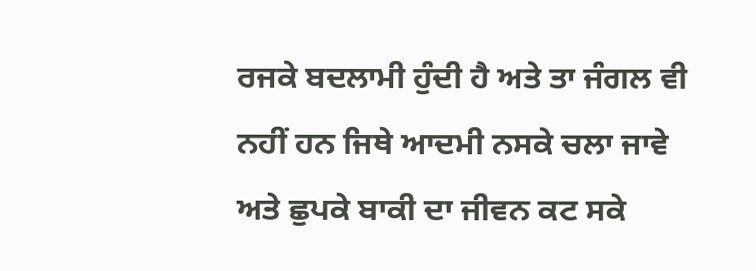ਰਜਕੇ ਬਦਲਾਮੀ ਹੁੰਦੀ ਹੈ ਅਤੇ ਤਾ ਜੰਗਲ ਵੀ ਨਹੀਂ ਹਨ ਜਿਥੇ ਆਦਮੀ ਨਸਕੇ ਚਲਾ ਜਾਵੇ ਅਤੇ ਛੁਪਕੇ ਬਾਕੀ ਦਾ ਜੀਵਨ ਕਟ ਸਕੇ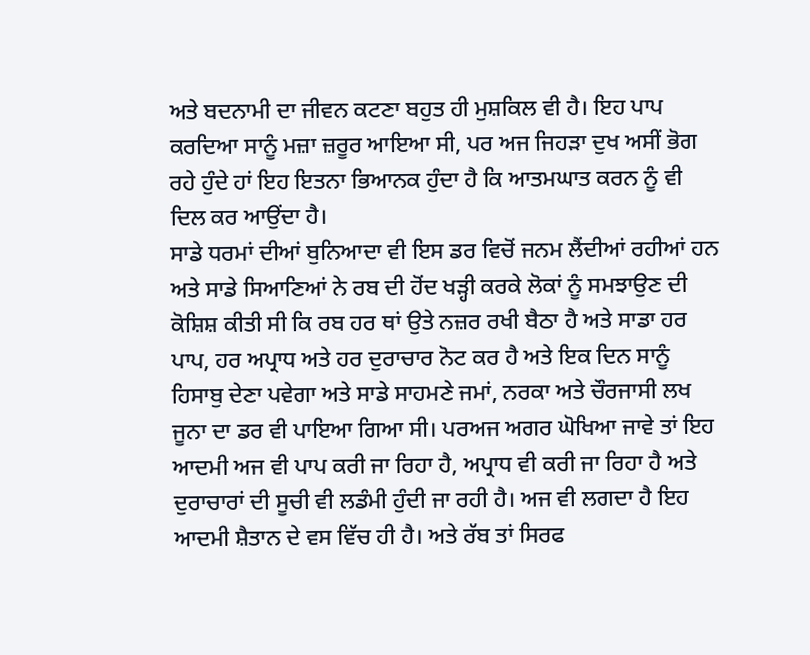ਅਤੇ ਬਦਨਾਮੀ ਦਾ ਜੀਵਨ ਕਟਣਾ ਬਹੁਤ ਹੀ ਮੁਸ਼ਕਿਲ ਵੀ ਹੈ। ਇਹ ਪਾਪ ਕਰਦਿਆ ਸਾਨੂੰ ਮਜ਼ਾ ਜ਼ਰੂਰ ਆਇਆ ਸੀ, ਪਰ ਅਜ ਜਿਹੜਾ ਦੁਖ ਅਸੀਂ ਭੋਗ ਰਹੇ ਹੁੰਦੇ ਹਾਂ ਇਹ ਇਤਨਾ ਭਿਆਨਕ ਹੁੰਦਾ ਹੈ ਕਿ ਆਤਮਘਾਤ ਕਰਨ ਨੂੰ ਵੀ ਦਿਲ ਕਰ ਆਉਂਦਾ ਹੈ।
ਸਾਡੇ ਧਰਮਾਂ ਦੀਆਂ ਬੁਨਿਆਦਾ ਵੀ ਇਸ ਡਰ ਵਿਚੋਂ ਜਨਮ ਲੈਂਦੀਆਂ ਰਹੀਆਂ ਹਨ ਅਤੇ ਸਾਡੇ ਸਿਆਣਿਆਂ ਨੇ ਰਬ ਦੀ ਹੋਂਦ ਖੜ੍ਹੀ ਕਰਕੇ ਲੋਕਾਂ ਨੂੰ ਸਮਝਾਉਣ ਦੀ ਕੋਸ਼ਿਸ਼ ਕੀਤੀ ਸੀ ਕਿ ਰਬ ਹਰ ਥਾਂ ਉਤੇ ਨਜ਼ਰ ਰਖੀ ਬੈਠਾ ਹੈ ਅਤੇ ਸਾਡਾ ਹਰ ਪਾਪ, ਹਰ ਅਪ੍ਰਾਧ ਅਤੇ ਹਰ ਦੁਰਾਚਾਰ ਨੋਟ ਕਰ ਹੈ ਅਤੇ ਇਕ ਦਿਨ ਸਾਨੂੰ ਹਿਸਾਬੁ ਦੇਣਾ ਪਵੇਗਾ ਅਤੇ ਸਾਡੇ ਸਾਹਮਣੇ ਜਮਾਂ, ਨਰਕਾ ਅਤੇ ਚੌਰਜਾਸੀ ਲਖ ਜੂਨਾ ਦਾ ਡਰ ਵੀ ਪਾਇਆ ਗਿਆ ਸੀ। ਪਰਅਜ ਅਗਰ ਘੋਖਿਆ ਜਾਵੇ ਤਾਂ ਇਹ ਆਦਮੀ ਅਜ ਵੀ ਪਾਪ ਕਰੀ ਜਾ ਰਿਹਾ ਹੈ, ਅਪ੍ਰਾਧ ਵੀ ਕਰੀ ਜਾ ਰਿਹਾ ਹੈ ਅਤੇ ਦੁਰਾਚਾਰਾਂ ਦੀ ਸੂਚੀ ਵੀ ਲਡੰਮੀ ਹੁੰਦੀ ਜਾ ਰਹੀ ਹੈ। ਅਜ ਵੀ ਲਗਦਾ ਹੈ ਇਹ ਆਦਮੀ ਸ਼ੈਤਾਨ ਦੇ ਵਸ ਵਿੱਚ ਹੀ ਹੈ। ਅਤੇ ਰੱਬ ਤਾਂ ਸਿਰਫ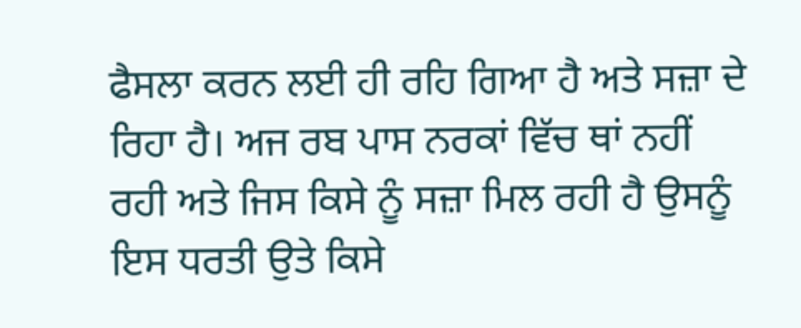ਫੈਸਲਾ ਕਰਨ ਲਈ ਹੀ ਰਹਿ ਗਿਆ ਹੈ ਅਤੇ ਸਜ਼ਾ ਦੇ ਰਿਹਾ ਹੈ। ਅਜ ਰਬ ਪਾਸ ਨਰਕਾਂ ਵਿੱਚ ਥਾਂ ਨਹੀਂ ਰਹੀ ਅਤੇ ਜਿਸ ਕਿਸੇ ਨੂੰ ਸਜ਼ਾ ਮਿਲ ਰਹੀ ਹੈ ਉਸਨੂੰ ਇਸ ਧਰਤੀ ਉਤੇ ਕਿਸੇ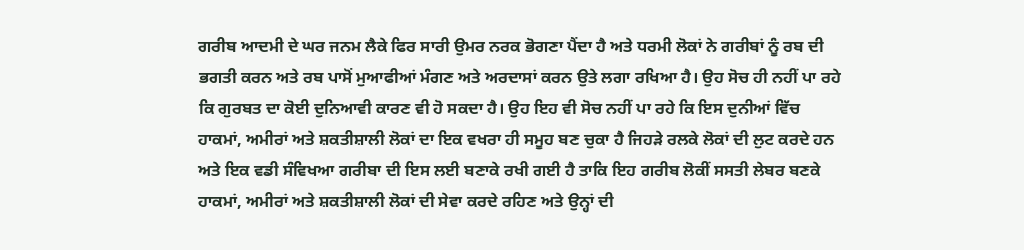ਗਰੀਬ ਆਦਮੀ ਦੇ ਘਰ ਜਨਮ ਲੈਕੇ ਫਿਰ ਸਾਰੀ ਉਮਰ ਨਰਕ ਭੋਗਣਾ ਪੈਂਦਾ ਹੈ ਅਤੇ ਧਰਮੀ ਲੋਕਾਂ ਨੇ ਗਰੀਬਾਂ ਨੂੰ ਰਬ ਦੀ ਭਗਤੀ ਕਰਨ ਅਤੇ ਰਬ ਪਾਸੋਂ ਮੁਆਫੀਆਂ ਮੰਗਣ ਅਤੇ ਅਰਦਾਸਾਂ ਕਰਨ ਉਤੇ ਲਗਾ ਰਖਿਆ ਹੈ। ਉਹ ਸੋਚ ਹੀ ਨਹੀਂ ਪਾ ਰਹੇ ਕਿ ਗੁਰਬਤ ਦਾ ਕੋਈ ਦੁਨਿਆਵੀ ਕਾਰਣ ਵੀ ਹੋ ਸਕਦਾ ਹੈ। ਉਹ ਇਹ ਵੀ ਸੋਚ ਨਹੀਂ ਪਾ ਰਹੇ ਕਿ ਇਸ ਦੁਨੀਆਂ ਵਿੱਚ ਹਾਕਮਾਂ, ਅਮੀਰਾਂ ਅਤੇ ਸ਼ਕਤੀਸ਼ਾਲੀ ਲੋਕਾਂ ਦਾ ਇਕ ਵਖਰਾ ਹੀ ਸਮੂਹ ਬਣ ਚੁਕਾ ਹੈ ਜਿਹੜੇ ਰਲਕੇ ਲੋਕਾਂ ਦੀ ਲੁਟ ਕਰਦੇ ਹਨ ਅਤੇ ਇਕ ਵਡੀ ਸੰਵਿਖਆ ਗਰੀਬਾ ਦੀ ਇਸ ਲਈ ਬਣਾਕੇ ਰਖੀ ਗਈ ਹੈ ਤਾਕਿ ਇਹ ਗਰੀਬ ਲੋਕੀਂ ਸਸਤੀ ਲੇਬਰ ਬਣਕੇ ਹਾਕਮਾਂ, ਅਮੀਰਾਂ ਅਤੇ ਸ਼ਕਤੀਸ਼ਾਲੀ ਲੋਕਾਂ ਦੀ ਸੇਵਾ ਕਰਦੇ ਰਹਿਣ ਅਤੇ ਉਨ੍ਹਾਂ ਦੀ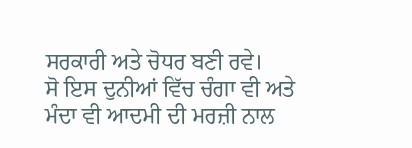ਸਰਕਾਰੀ ਅਤੇ ਚੋਧਰ ਬਣੀ ਰਵੇ।
ਸੋ ਇਸ ਦੁਨੀਆਂ ਵਿੱਚ ਚੰਗਾ ਵੀ ਅਤੇ ਮੰਦਾ ਵੀ ਆਦਮੀ ਦੀ ਮਰਜ਼ੀ ਨਾਲ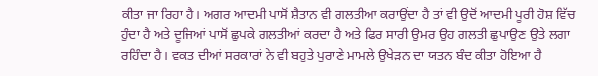ਕੀਤਾ ਜਾ ਰਿਹਾ ਹੈ। ਅਗਰ ਆਦਮੀ ਪਾਸੋਂ ਸ਼ੈਤਾਨ ਵੀ ਗਲਤੀਆ ਕਰਾਉਂਦਾ ਹੈ ਤਾਂ ਵੀ ਉਦੋਂ ਆਦਮੀ ਪੂਰੀ ਹੋਸ਼ ਵਿੱਚ ਹੁੰਦਾ ਹੈ ਅਤੇ ਦੂਜਿਆਂ ਪਾਸੋਂ ਛੁਪਕੇ ਗਲਤੀਆਂ ਕਰਦਾ ਹੈ ਅਤੇ ਫਿਰ ਸਾਰੀ ਉਮਰ ਉਹ ਗਲਤੀ ਛੁਪਾਉਣ ਉਤੇ ਲਗਾ ਰਹਿੰਦਾ ਹੈ। ਵਕਤ ਦੀਆਂ ਸਰਕਾਰਾਂ ਨੇ ਵੀ ਬਹੁਤੇ ਪੁਰਾਣੇ ਮਾਮਲੇ ਉਖੇੜਨ ਦਾ ਯਤਨ ਬੰਦ ਕੀਤਾ ਹੋਇਆ ਹੈ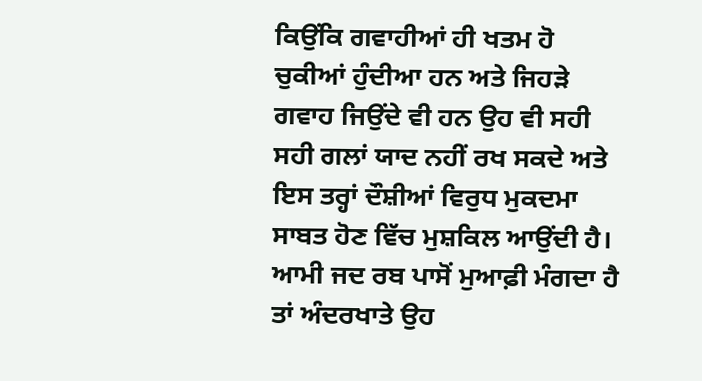ਕਿਉਂਕਿ ਗਵਾਹੀਆਂ ਹੀ ਖਤਮ ਹੋ ਚੁਕੀਆਂ ਹੁੰਦੀਆ ਹਨ ਅਤੇ ਜਿਹੜੇ ਗਵਾਹ ਜਿਉਂਦੇ ਵੀ ਹਨ ਉਹ ਵੀ ਸਹੀ ਸਹੀ ਗਲਾਂ ਯਾਦ ਨਹੀਂ ਰਖ ਸਕਦੇ ਅਤੇ ਇਸ ਤਰ੍ਹਾਂ ਦੌਸ਼ੀਆਂ ਵਿਰੁਧ ਮੁਕਦਮਾ ਸਾਬਤ ਹੋਣ ਵਿੱਚ ਮੁਸ਼ਕਿਲ ਆਉਂਦੀ ਹੈ।
ਆਮੀ ਜਦ ਰਬ ਪਾਸੋਂ ਮੁਆਫ਼ੀ ਮੰਗਦਾ ਹੈ ਤਾਂ ਅੰਦਰਖਾਤੇ ਉਹ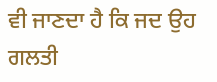ਵੀ ਜਾਣਦਾ ਹੈ ਕਿ ਜਦ ਉਹ ਗਲਤੀ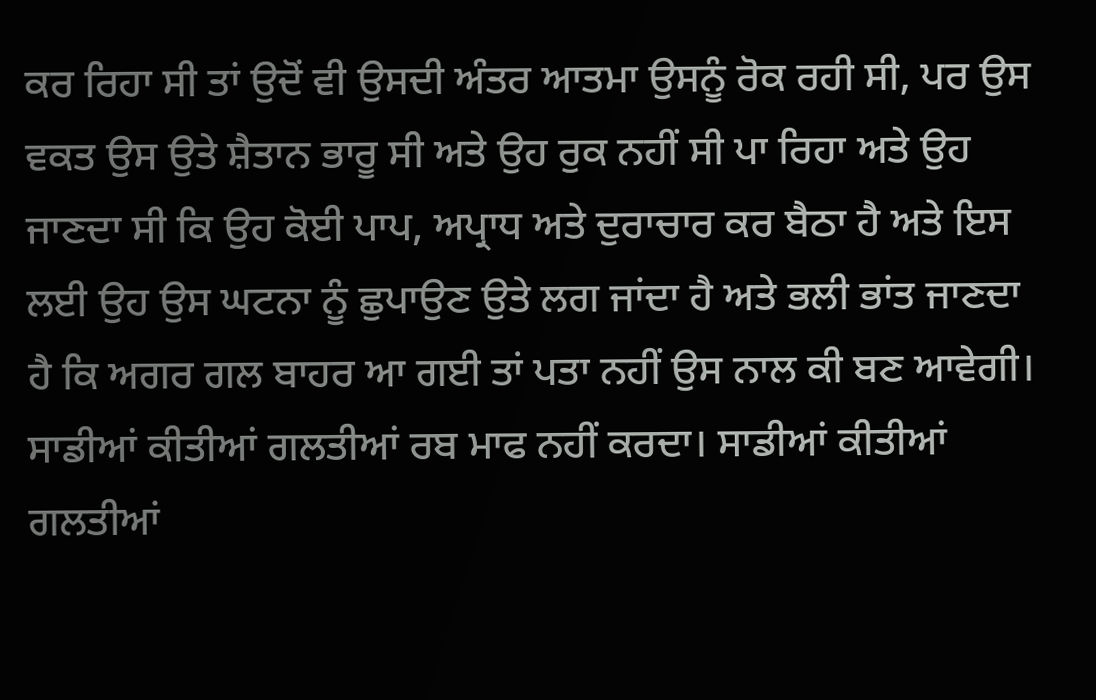ਕਰ ਰਿਹਾ ਸੀ ਤਾਂ ਉਦੋਂ ਵੀ ਉਸਦੀ ਅੰਤਰ ਆਤਮਾ ਉਸਨੂੰ ਰੋਕ ਰਹੀ ਸੀ, ਪਰ ਉਸ ਵਕਤ ਉਸ ਉਤੇ ਸ਼ੈਤਾਨ ਭਾਰੂ ਸੀ ਅਤੇ ਉਹ ਰੁਕ ਨਹੀਂ ਸੀ ਪਾ ਰਿਹਾ ਅਤੇ ਉਹ ਜਾਣਦਾ ਸੀ ਕਿ ਉਹ ਕੋਈ ਪਾਪ, ਅਪ੍ਰਾਧ ਅਤੇ ਦੁਰਾਚਾਰ ਕਰ ਬੈਠਾ ਹੈ ਅਤੇ ਇਸ ਲਈ ਉਹ ਉਸ ਘਟਨਾ ਨੂੰ ਛੁਪਾਉਣ ਉਤੇ ਲਗ ਜਾਂਦਾ ਹੈ ਅਤੇ ਭਲੀ ਭਾਂਤ ਜਾਣਦਾ ਹੈ ਕਿ ਅਗਰ ਗਲ ਬਾਹਰ ਆ ਗਈ ਤਾਂ ਪਤਾ ਨਹੀਂ ਉਸ ਨਾਲ ਕੀ ਬਣ ਆਵੇਗੀ।
ਸਾਡੀਆਂ ਕੀਤੀਆਂ ਗਲਤੀਆਂ ਰਬ ਮਾਫ ਨਹੀਂ ਕਰਦਾ। ਸਾਡੀਆਂ ਕੀਤੀਆਂ ਗਲਤੀਆਂ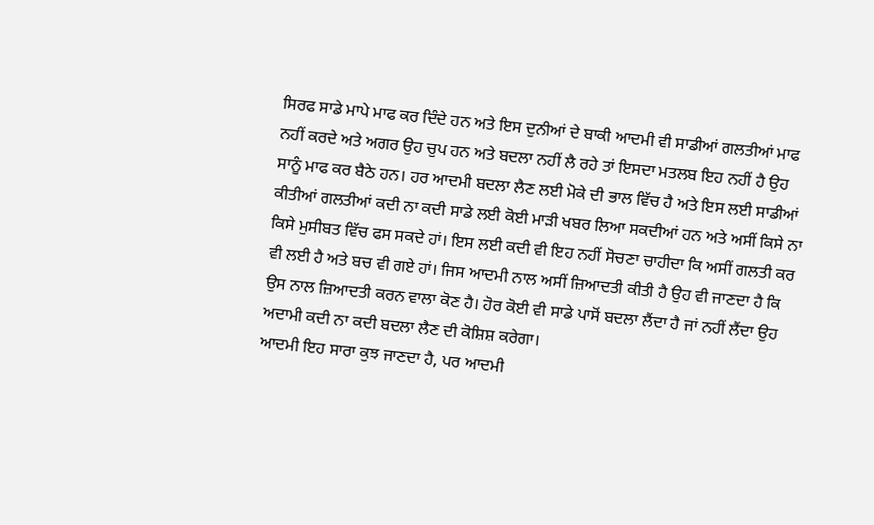ਸਿਰਫ ਸਾਡੇ ਮਾਪੇ ਮਾਫ ਕਰ ਦਿੰਦੇ ਹਨ ਅਤੇ ਇਸ ਦੁਨੀਆਂ ਦੇ ਬਾਕੀ ਆਦਮੀ ਵੀ ਸਾਡੀਆਂ ਗਲਤੀਆਂ ਮਾਫ ਨਹੀਂ ਕਰਦੇ ਅਤੇ ਅਗਰ ਉਹ ਚੁਪ ਹਨ ਅਤੇ ਬਦਲਾ ਨਹੀਂ ਲੈ ਰਹੇ ਤਾਂ ਇਸਦਾ ਮਤਲਬ ਇਹ ਨਹੀਂ ਹੈ ਉਹ ਸਾਨੂੰ ਮਾਫ ਕਰ ਬੈਠੇ ਹਨ। ਹਰ ਆਦਮੀ ਬਦਲਾ ਲੈਣ ਲਈ ਮੋਕੇ ਦੀ ਭਾਲ ਵਿੱਚ ਹੈ ਅਤੇ ਇਸ ਲਈ ਸਾਡੀਆਂ ਕੀਤੀਆਂ ਗਲਤੀਆਂ ਕਦੀ ਨਾ ਕਦੀ ਸਾਡੇ ਲਈ ਕੋਈ ਮਾੜੀ ਖਬਰ ਲਿਆ ਸਕਦੀਆਂ ਹਨ ਅਤੇ ਅਸੀਂ ਕਿਸੇ ਨਾ ਕਿਸੇ ਮੁਸੀਬਤ ਵਿੱਚ ਫਸ ਸਕਦੇ ਹਾਂ। ਇਸ ਲਈ ਕਦੀ ਵੀ ਇਹ ਨਹੀਂ ਸੋਚਣਾ ਚਾਹੀਦਾ ਕਿ ਅਸੀਂ ਗਲਤੀ ਕਰ ਵੀ ਲਈ ਹੈ ਅਤੇ ਬਚ ਵੀ ਗਏ ਹਾਂ। ਜਿਸ ਆਦਮੀ ਨਾਲ ਅਸੀਂ ਜ਼ਿਆਦਤੀ ਕੀਤੀ ਹੈ ਉਹ ਵੀ ਜਾਣਦਾ ਹੈ ਕਿ ਉਸ ਨਾਲ ਜ਼ਿਆਦਤੀ ਕਰਨ ਵਾਲਾ ਕੋਣ ਹੈ। ਹੋਰ ਕੋਈ ਵੀ ਸਾਡੇ ਪਾਸੋਂ ਬਦਲਾ ਲੈਂਦਾ ਹੈ ਜਾਂ ਨਹੀਂ ਲੈਂਦਾ ਉਹ ਅਦਾਮੀ ਕਦੀ ਨਾ ਕਦੀ ਬਦਲਾ ਲੈਣ ਦੀ ਕੋਸ਼ਿਸ਼ ਕਰੇਗਾ।
ਆਦਮੀ ਇਹ ਸਾਰਾ ਕੁਝ ਜਾਣਦਾ ਹੈ, ਪਰ ਆਦਮੀ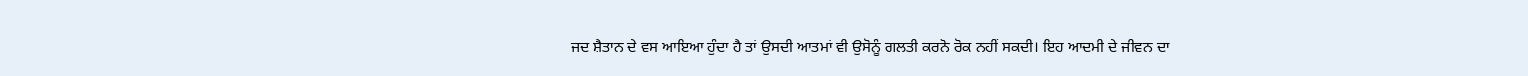ਜਦ ਸ਼ੈਤਾਨ ਦੇ ਵਸ ਆਇਆ ਹੁੰਦਾ ਹੈ ਤਾਂ ਉਸਦੀ ਆਤਮਾਂ ਵੀ ਉਸੋਨੂੰ ਗਲਤੀ ਕਰਨੋ ਰੋਕ ਨਹੀਂ ਸਕਦੀ। ਇਹ ਆਦਮੀ ਦੇ ਜੀਵਨ ਦਾ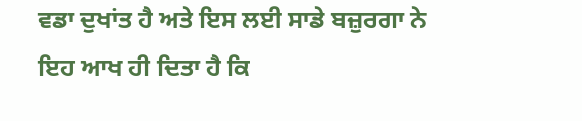ਵਡਾ ਦੁਖਾਂਤ ਹੈ ਅਤੇ ਇਸ ਲਈ ਸਾਡੇ ਬਜ਼ੁਰਗਾ ਨੇ ਇਹ ਆਖ ਹੀ ਦਿਤਾ ਹੈ ਕਿ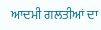ਆਦਮੀ ਗਲਤੀਆਂ ਦਾ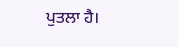ਪੁਤਲਾ ਹੈ।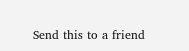Send this to a friend